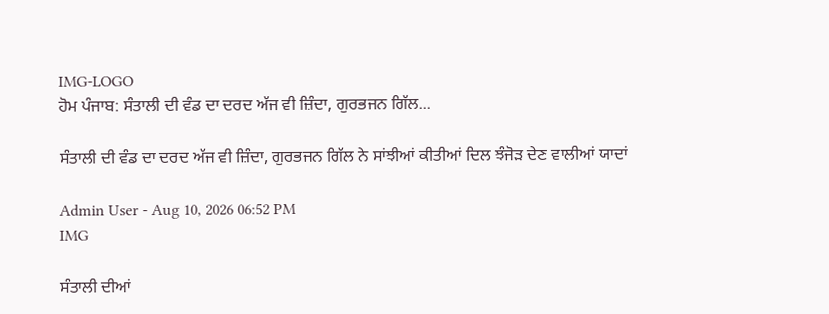IMG-LOGO
ਹੋਮ ਪੰਜਾਬ: ਸੰਤਾਲੀ ਦੀ ਵੰਡ ਦਾ ਦਰਦ ਅੱਜ ਵੀ ਜ਼ਿੰਦਾ, ਗੁਰਭਜਨ ਗਿੱਲ...

ਸੰਤਾਲੀ ਦੀ ਵੰਡ ਦਾ ਦਰਦ ਅੱਜ ਵੀ ਜ਼ਿੰਦਾ, ਗੁਰਭਜਨ ਗਿੱਲ ਨੇ ਸਾਂਝੀਆਂ ਕੀਤੀਆਂ ਦਿਲ ਝੰਜੋੜ ਦੇਣ ਵਾਲੀਆਂ ਯਾਦਾਂ

Admin User - Aug 10, 2026 06:52 PM
IMG

ਸੰਤਾਲੀ ਦੀਆਂ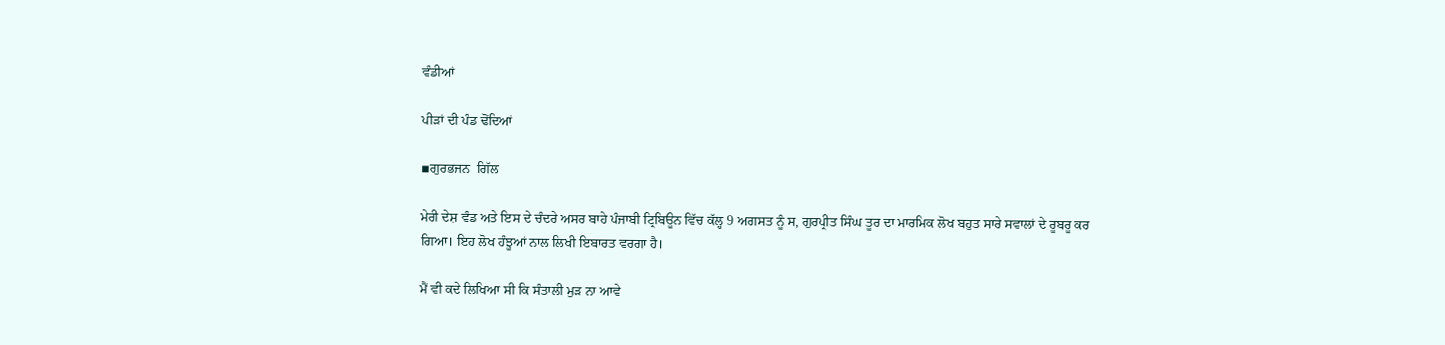ਵੰਡੀਆਂ

ਪੀੜਾਂ ਦੀ ਪੰਡ ਢੋਂਦਿਆਂ

▪ਗੁਰਭਜਨ  ਗਿੱਲ

ਮੇਰੀ ਦੇਸ਼ ਵੰਡ ਅਤੇ ਇਸ ਦੇ ਚੰਦਰੇ ਅਸਰ ਬਾਹੇ ਪੰਜਾਬੀ ਟ੍ਰਿਬਿਊਨ ਵਿੱਚ ਕੱਲ੍ਹ 9 ਅਗਸਤ ਨੂੰ ਸ, ਗੁਰਪ੍ਰੀਤ ਸਿੰਘ ਤੂਰ ਦਾ ਮਾਰਮਿਕ ਲੋਖ ਬਹੁਤ ਸਾਰੇ ਸਵਾਲਾਂ ਦੇ ਰੂਬਰੂ ਕਰ ਗਿਆ। ਇਹ ਲੋਖ ਹੰਝੂਆਂ ਨਾਲ ਲਿਖੀ ਇਬਾਰਤ ਵਰਗਾ ਹੈ।

ਮੈਂ ਵੀ ਕਦੇ ਲਿਖਿਆ ਸੀ ਕਿ ਸੰਤਾਲੀ ਮੁੜ ਨਾ ਆਵੇ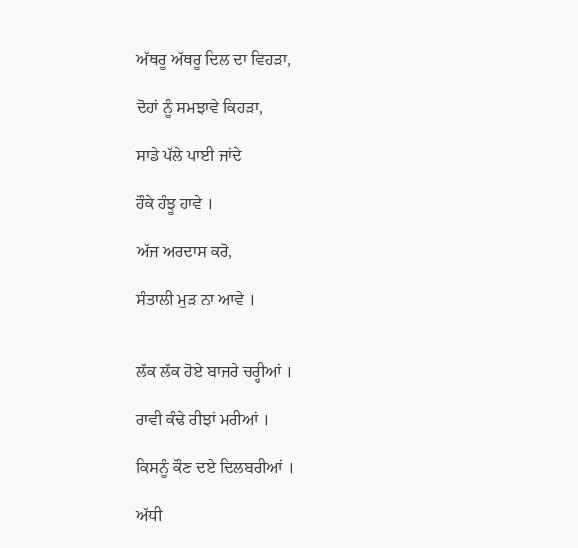ਅੱਥਰੂ ਅੱਥਰੂ ਦਿਲ ਦਾ ਵਿਹੜਾ,

ਦੋਹਾਂ ਨੂੰ ਸਮਝਾਵੇ ਕਿਹੜਾ,

ਸਾਡੇ ਪੱਲੇ ਪਾਈ ਜਾਂਦੇ

ਹੌਕੇ ਹੰਝੂ ਹਾਵੇ ।

ਅੱਜ ਅਰਦਾਸ ਕਰੋ,

ਸੰਤਾਲੀ ਮੁੜ ਨਾ ਆਵੇ ।


ਲੱਕ ਲੱਕ ਹੋਏ ਬਾਜਰੇ ਚਰ੍ਹੀਆਂ ।

ਰਾਵੀ ਕੰਢੇ ਰੀਝਾਂ ਮਰੀਆਂ ।

ਕਿਸਨੂੰ ਕੌਣ ਦਏ ਦਿਲਬਰੀਆਂ ।

ਅੱਧੀ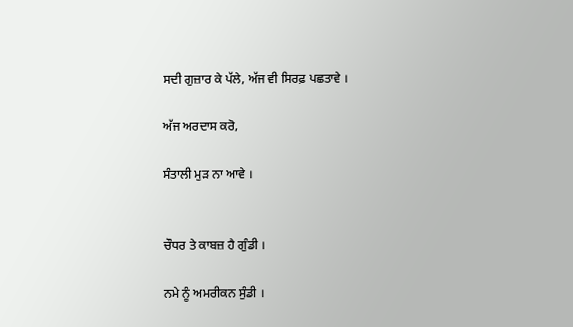ਸਦੀ ਗੁਜ਼ਾਰ ਕੇ ਪੱਲੇ, ਅੱਜ ਵੀ ਸਿਰਫ਼ ਪਛਤਾਵੇ ।

ਅੱਜ ਅਰਦਾਸ ਕਰੋ,

ਸੰਤਾਲੀ ਮੁੜ ਨਾ ਆਵੇ ।


ਚੌਧਰ ਤੇ ਕਾਬਜ਼ ਹੈ ਗੁੰਡੀ ।

ਨਮੇ ਨੂੰ ਅਮਰੀਕਨ ਸੁੰਡੀ ।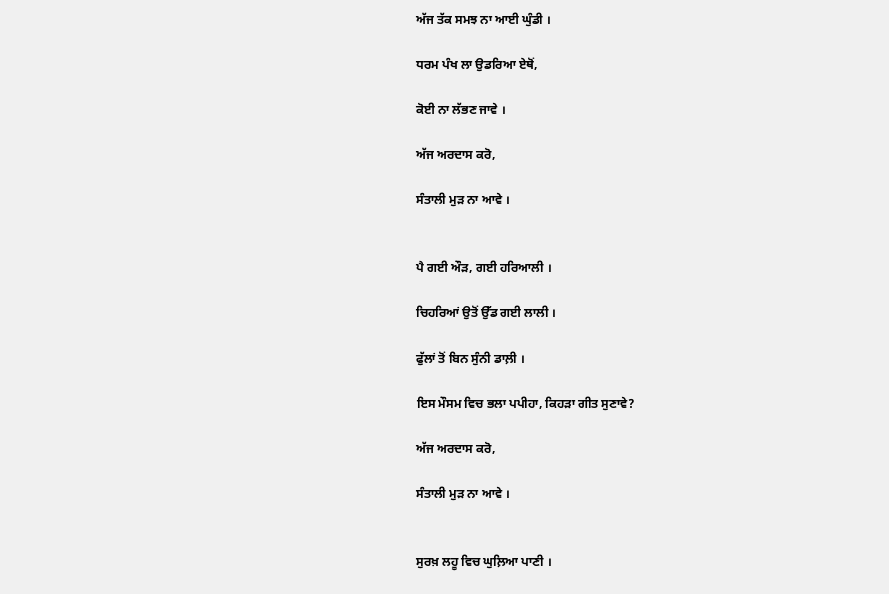ਅੱਜ ਤੱਕ ਸਮਝ ਨਾ ਆਈ ਘੁੰਡੀ ।

ਧਰਮ ਪੰਖ ਲਾ ਉਡਰਿਆ ਏਥੋਂ,

ਕੋਈ ਨਾ ਲੱਭਣ ਜਾਵੇ ।

ਅੱਜ ਅਰਦਾਸ ਕਰੋ,

ਸੰਤਾਲੀ ਮੁੜ ਨਾ ਆਵੇ ।


ਪੈ ਗਈ ਔੜ, ਗਈ ਹਰਿਆਲੀ ।

ਚਿਹਰਿਆਂ ਉਤੋਂ ਉੱਡ ਗਈ ਲਾਲੀ ।

ਫੁੱਲਾਂ ਤੋਂ ਬਿਨ ਸੁੰਨੀ ਡਾਲ਼ੀ ।

ਇਸ ਮੌਸਮ ਵਿਚ ਭਲਾ ਪਪੀਹਾ, ਕਿਹੜਾ ਗੀਤ ਸੁਣਾਵੇ?

ਅੱਜ ਅਰਦਾਸ ਕਰੋ,

ਸੰਤਾਲੀ ਮੁੜ ਨਾ ਆਵੇ ।


ਸੁਰਖ਼ ਲਹੂ ਵਿਚ ਘੁਲ਼ਿਆ ਪਾਣੀ ।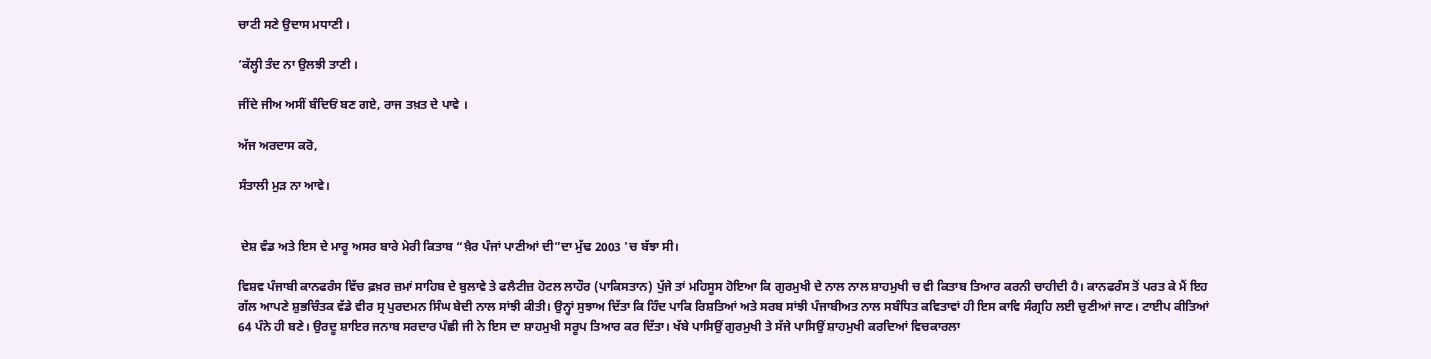ਚਾਟੀ ਸਣੇ ਉਦਾਸ ਮਧਾਣੀ ।

’ਕੱਲ੍ਹੀ ਤੰਦ ਨਾ ਉਲਝੀ ਤਾਣੀ ।

ਜੀਂਦੇ ਜੀਅ ਅਸੀਂ ਬੰਦਿਓਂ ਬਣ ਗਏ, ਰਾਜ ਤਖ਼ਤ ਦੇ ਪਾਵੇ ।

ਅੱਜ ਅਰਦਾਸ ਕਰੋ,

ਸੰਤਾਲੀ ਮੁੜ ਨਾ ਆਵੇ।


 ਦੇਸ਼ ਵੰਡ ਅਤੇ ਇਸ ਦੇ ਮਾਰੂ ਅਸਰ ਬਾਰੇ ਮੇਰੀ ਕਿਤਾਬ “ਖ਼ੈਰ ਪੰਜਾਂ ਪਾਣੀਆਂ ਦੀ”ਦਾ ਮੁੱਢ 2003 'ਚ ਬੱਝਾ ਸੀ।

ਵਿਸ਼ਵ ਪੰਜਾਬੀ ਕਾਨਫਰੰਸ ਵਿੱਚ ਫ਼ਖ਼ਰ ਜ਼ਮਾਂ ਸਾਹਿਬ ਦੇ ਬੁਲਾਵੇ ਤੇ ਫਲੈਟੀਜ਼ ਹੋਟਲ ਲਾਹੌਰ (ਪਾਕਿਸਤਾਨ) ਪੁੱਜੇ ਤਾਂ ਮਹਿਸੂਸ ਹੋਇਆ ਕਿ ਗੁਰਮੁਖੀ ਦੇ ਨਾਲ ਨਾਲ ਸ਼ਾਹਮੁਖੀ ਚ ਵੀ ਕਿਤਾਬ ਤਿਆਰ ਕਰਨੀ ਚਾਹੀਦੀ ਹੈ। ਕਾਨਫਰੰਸ ਤੋਂ ਪਰਤ ਕੇ ਮੈਂ ਇਹ ਗੱਲ ਆਪਣੇ ਸ਼ੁਭਚਿੰਤਕ ਵੱਡੇ ਵੀਰ ਸ੍ਰ ਪੁਰਦਮਨ ਸਿੰਘ ਬੇਦੀ ਨਾਲ ਸਾਂਝੀ ਕੀਤੀ। ਉਨ੍ਹਾਂ ਸੁਝਾਅ ਦਿੱਤਾ ਕਿ ਹਿੰਦ ਪਾਕਿ ਰਿਸ਼ਤਿਆਂ ਅਤੇ ਸਰਬ ਸਾਂਝੀ ਪੰਜਾਬੀਅਤ ਨਾਲ ਸਬੰਧਿਤ ਕਵਿਤਾਵਾਂ ਹੀ ਇਸ ਕਾਵਿ ਸੰਗ੍ਰਹਿ ਲਈ ਚੁਣੀਆਂ ਜਾਣ। ਟਾਈਪ ਕੀਤਿਆਂ 64 ਪੰਨੇ ਹੀ ਬਣੇ। ਉਰਦੂ ਸ਼ਾਇਰ ਜਨਾਬ ਸਰਦਾਰ ਪੰਛੀ ਜੀ ਨੇ ਇਸ ਦਾ ਸ਼ਾਹਮੁਖੀ ਸਰੂਪ ਤਿਆਰ ਕਰ ਦਿੱਤਾ। ਖੱਬੇ ਪਾਸਿਉਂ ਗੁਰਮੁਖੀ ਤੇ ਸੱਜੇ ਪਾਸਿਉਂ ਸ਼ਾਹਮੁਖੀ ਕਰਦਿਆਂ ਵਿਚਕਾਰਲਾ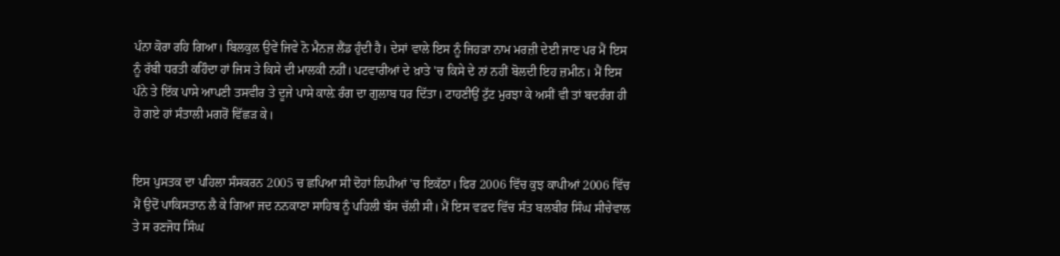ਪੰਨਾ ਕੋਰਾ ਰਹਿ ਗਿਆ। ਬਿਲਕੁਲ ਉਵੇਂ ਜਿਵੇ ਨੋ ਮੈਨਜ਼ ਲੈਂਡ ਹੁੰਦੀ ਹੈ। ਦੇਸਾਂ ਵਾਲੇ ਇਸ ਨੂੰ ਜਿਹੜਾ ਨਾਮ ਮਰਜ਼ੀ ਦੇਈ ਜਾਣ ਪਰ ਮੈਂ ਇਸ ਨੂੰ ਰੱਬੀ ਧਰਤੀ ਕਹਿੰਦਾ ਹਾਂ ਜਿਸ ਤੇ ਕਿਸੇ ਦੀ ਮਾਲਕੀ ਨਹੀਂ। ਪਟਵਾਰੀਆਂ ਦੇ ਖ਼ਾਤੇ 'ਚ ਕਿਸੇ ਦੇ ਨਾਂ ਨਹੀਂ ਬੋਲਦੀ ਇਹ ਜ਼ਮੀਨ। ਮੈਂ ਇਸ ਪੰਨੇ ਤੇ ਇੱਕ ਪਾਸੇ ਆਪਣੀ ਤਸਵੀਰ ਤੇ ਦੂਜੇ ਪਾਸੇ ਕਾਲ਼ੇ ਰੰਗ ਦਾ ਗੁਲਾਬ ਧਰ ਦਿੱਤਾ। ਟਾਹਣੀਉਂ ਟੁੱਟ ਮੁਰਝਾ ਕੇ ਅਸੀਂ ਵੀ ਤਾਂ ਬਦਰੰਗ ਹੀ ਹੋ ਗਏ ਹਾਂ ਸੰਤਾਲੀ ਮਗਰੋਂ ਵਿੱਛੜ ਕੇ।


ਇਸ ਪੁਸਤਕ ਦਾ ਪਹਿਲਾ ਸੰਸਕਰਨ 2005 ਚ ਛਪਿਆ ਸੀ ਦੋਹਾਂ ਲਿਪੀਆਂ 'ਚ ਇਕੱਠਾ। ਫਿਰ 2006 ਵਿੱਚ ਕੁਝ ਕਾਪੀਆਂ 2006 ਵਿੱਚ ਮੈਂ ਉਦੋਂ ਪਾਕਿਸਤਾਨ ਲੈ ਕੇ ਗਿਆ ਜਦ ਨਨਕਾਣਾ ਸਾਹਿਬ ਨੂੰ ਪਹਿਲੀ ਬੱਸ ਚੱਲੀ ਸੀ। ਮੈਂ ਇਸ ਵਫ਼ਦ ਵਿੱਚ ਸੰਤ ਬਲਬੀਰ ਸਿੰਘ ਸੀਚੇਵਾਲ ਤੇ ਸ ਰਣਜੋਧ ਸਿੰਘ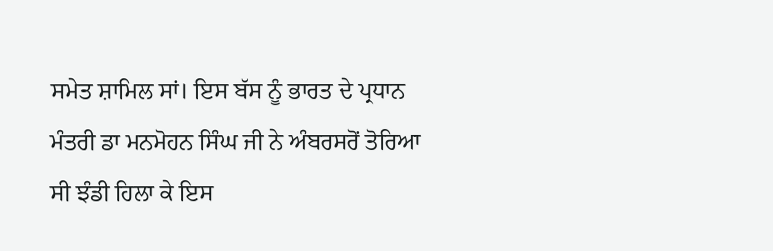ਸਮੇਤ ਸ਼ਾਮਿਲ ਸਾਂ। ਇਸ ਬੱਸ ਨੂੰ ਭਾਰਤ ਦੇ ਪ੍ਰਧਾਨ ਮੰਤਰੀ ਡਾ ਮਨਮੋਹਨ ਸਿੰਘ ਜੀ ਨੇ ਅੰਬਰਸਰੋਂ ਤੋਰਿਆ ਸੀ ਝੰਡੀ ਹਿਲਾ ਕੇ ਇਸ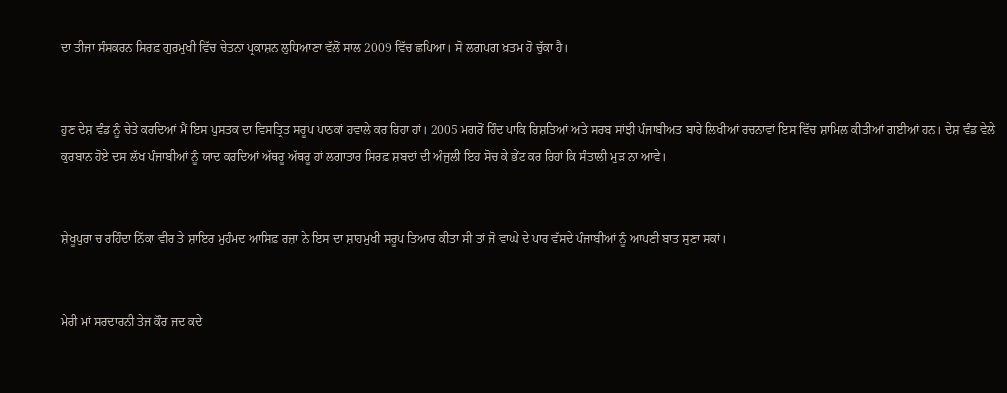ਦਾ ਤੀਜਾ ਸੰਸਕਰਨ ਸਿਰਫ਼ ਗੁਰਮੁਖੀ ਵਿੱਚ ਚੇਤਨਾ ਪ੍ਰਕਾਸ਼ਨ ਲੁਧਿਆਣਾ ਵੱਲੋਂ ਸਾਲ 2009 ਵਿੱਚ ਛਪਿਆ। ਸੋ ਲਗਪਗ ਖ਼ਤਮ ਹੋ ਚੁੱਕਾ ਹੈ।


ਹੁਣ ਦੇਸ਼ ਵੰਡ ਨੂੰ ਚੇਤੇ ਕਰਦਿਆਂ ਮੈਂ ਇਸ ਪੁਸਤਕ ਦਾ ਵਿਸਤ੍ਰਿਤ ਸਰੂਪ ਪਾਠਕਾਂ ਹਵਾਲੇ ਕਰ ਰਿਹਾ ਹਾਂ। 2005 ਮਗਰੋਂ ਹਿੰਦ ਪਾਕਿ ਰਿਸ਼ਤਿਆਂ ਅਤੇ ਸਰਬ ਸਾਂਝੀ ਪੰਜਾਬੀਅਤ ਬਾਰੇ ਲਿਖੀਆਂ ਰਚਨਾਵਾਂ ਇਸ ਵਿੱਚ ਸ਼ਾਮਿਲ ਕੀਤੀਆਂ ਗਈਆਂ ਹਨ। ਦੇਸ਼ ਵੰਡ ਵੇਲੇ ਕੁਰਬਾਨ ਹੋਏ ਦਸ ਲੱਖ ਪੰਜਾਬੀਆਂ ਨੂੰ ਯਾਦ ਕਰਦਿਆਂ ਅੱਥਰੂ ਅੱਥਰੂ ਹਾਂ ਲਗਾਤਾਰ ਸਿਰਫ਼ ਸ਼ਬਦਾਂ ਦੀ ਅੰਜੁਲੀ ਇਹ ਸੋਚ ਕੇ ਭੇਂਟ ਕਰ ਰਿਹਾਂ ਕਿ ਸੰਤਾਲੀ ਮੁੜ ਨਾ ਆਵੇ।


ਸ਼ੇਖੂਪੁਰਾ ਚ ਰਹਿੰਦਾ ਨਿੱਕਾ ਵੀਰ ਤੇ ਸ਼ਾਇਰ ਮੁਹੰਮਦ ਆਸਿਫ਼ ਰਜ਼ਾ ਨੇ ਇਸ ਦਾ ਸ਼ਾਹਮੁਖੀ ਸਰੂਪ ਤਿਆਰ ਕੀਤਾ ਸੀ ਤਾਂ ਜੋ ਵਾਘੇ ਦੇ ਪਾਰ ਵੱਸਦੇ ਪੰਜਾਬੀਆਂ ਨੂੰ ਆਪਣੀ ਬਾਤ ਸੁਣਾ ਸਕਾਂ।


ਮੇਰੀ ਮਾਂ ਸਰਦਾਰਨੀ ਤੇਜ ਕੌਰ ਜਦ ਕਦੇ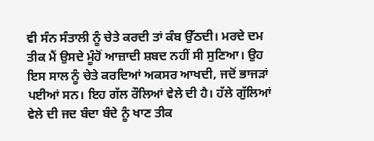ਵੀ ਸੰਨ ਸੰਤਾਲੀ ਨੂੰ ਚੇਤੇ ਕਰਦੀ ਤਾਂ ਕੰਬ ਉੱਠਦੀ। ਮਰਦੇ ਦਮ ਤੀਕ ਮੈਂ ਉਸਦੇ ਮੂੰਹੋਂ ਆਜ਼ਾਦੀ ਸ਼ਬਦ ਨਹੀਂ ਸੀ ਸੁਣਿਆ। ਉਹ ਇਸ ਸਾਲ ਨੂੰ ਚੇਤੇ ਕਰਦਿਆਂ ਅਕਸਰ ਆਖਦੀ, ਜਦੋਂ ਭਾਜੜਾਂ ਪਈਆਂ ਸਨ। ਇਹ ਗੱਲ ਰੌਲਿਆਂ ਵੇਲੇ ਦੀ ਹੈ। ਹੱਲੇ ਗੁੱਲਿਆਂ ਵੇਲੇ ਦੀ ਜਦ ਬੰਦਾ ਬੰਦੇ ਨੂੰ ਖਾਣ ਤੀਕ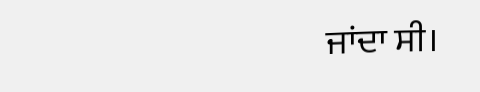ਜਾਂਦਾ ਸੀ।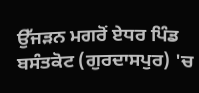ਉੱਜੜਨ ਮਗਰੋਂ ਏਧਰ ਪਿੰਡ ਬਸੰਤਕੋਟ (ਗੁਰਦਾਸਪੁਰ) 'ਚ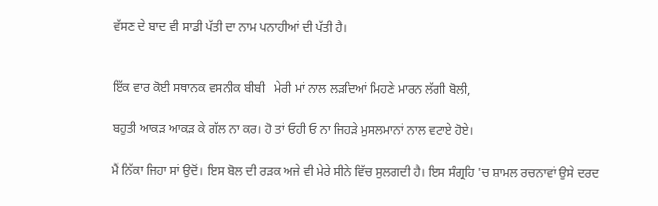ਵੱਸਣ ਦੇ ਬਾਦ ਵੀ ਸਾਡੀ ਪੱਤੀ ਦਾ ਨਾਮ ਪਨਾਹੀਆਂ ਦੀ ਪੱਤੀ ਹੈ।


ਇੱਕ ਵਾਰ ਕੋਈ ਸਥਾਨਕ ਵਸਨੀਕ ਬੀਬੀ   ਮੇਰੀ ਮਾਂ ਨਾਲ ਲੜਦਿਆਂ ਮਿਹਣੇ ਮਾਰਨ ਲੱਗੀ ਬੋਲੀ,

ਬਹੁਤੀ ਆਕੜ ਆਕੜ ਕੇ ਗੱਲ ਨਾ ਕਰ। ਹੋ ਤਾਂ ਓਹੀ ਓ ਨਾ ਜਿਹੜੇ ਮੁਸਲਮਾਨਾਂ ਨਾਲ ਵਟਾਏ ਹੋਏ।

ਮੈਂ ਨਿੱਕਾ ਜਿਹਾ ਸਾਂ ਉਦੋਂ। ਇਸ ਬੋਲ ਦੀ ਰੜਕ ਅਜੇ ਵੀ ਮੇਰੇ ਸੀਨੇ ਵਿੱਚ ਸੁਲਗਦੀ ਹੈ। ਇਸ ਸੰਗ੍ਰਹਿ 'ਚ ਸ਼ਾਮਲ ਰਚਨਾਵਾਂ ਉਸੇ ਦਰਦ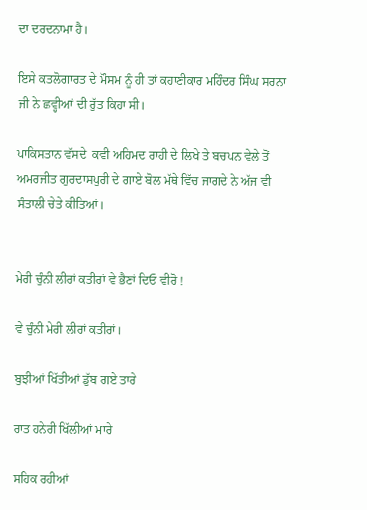ਦਾ ਦਰਦਨਾਮਾ ਹੈ।

ਇਸੇ ਕਤਲੋਗਾਰਤ ਦੇ ਮੌਸਮ ਨੂੰ ਹੀ ਤਾਂ ਕਹਾਣੀਕਾਰ ਮਹਿੰਦਰ ਸਿੰਘ ਸਰਨਾ ਜੀ ਨੇ ਛਵ੍ਹੀਆਂ ਦੀ ਰੁੱਤ ਕਿਹਾ ਸੀ।

ਪਾਕਿਸਤਾਨ ਵੱਸਦੇ  ਕਵੀ ਅਹਿਮਦ ਰਾਹੀ ਦੇ ਲਿਖੇ ਤੇ ਬਚਪਨ ਵੇਲੇ ਤੋਂ ਅਮਰਜੀਤ ਗੁਰਦਾਸਪੁਰੀ ਦੇ ਗਾਏ ਬੋਲ ਮੱਥੇ ਵਿੱਚ ਜਾਗਦੇ ਨੇ ਅੱਜ ਵੀ ਸੰਤਾਲੀ ਚੇਤੇ ਕੀਤਿਆਂ।


ਮੇਰੀ ਚੁੰਨੀ ਲੀਰਾਂ ਕਤੀਰਾਂ ਵੇ ਭੈਣਾਂ ਦਿਓ ਵੀਰੋ !

ਵੇ ਚੁੰਨੀ ਮੇਰੀ ਲੀਰਾਂ ਕਤੀਰਾਂ।

ਬੁਝੀਆਂ ਖਿੱਤੀਆਂ ਡੁੱਬ ਗਏ ਤਾਰੇ

ਰਾਤ ਹਨੇਰੀ ਖਿੱਲੀਆਂ ਮਾਰੇ

ਸਹਿਕ ਰਹੀਆਂ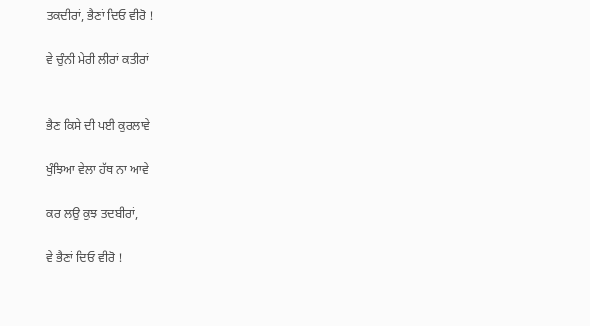ਤਕਦੀਰਾਂ, ਭੈਣਾਂ ਦਿਓ ਵੀਰੋ !

ਵੇ ਚੁੰਨੀ ਮੇਰੀ ਲੀਰਾਂ ਕਤੀਰਾਂ


ਭੈਣ ਕਿਸੇ ਦੀ ਪਈ ਕੁਰਲਾਵੇ

ਖੁੰਝਿਆ ਵੇਲਾ ਹੱਥ ਨਾ ਆਵੇ

ਕਰ ਲਉ ਕੁਝ ਤਦਬੀਰਾਂ,

ਵੇ ਭੈਣਾਂ ਦਿਓ ਵੀਰੋ !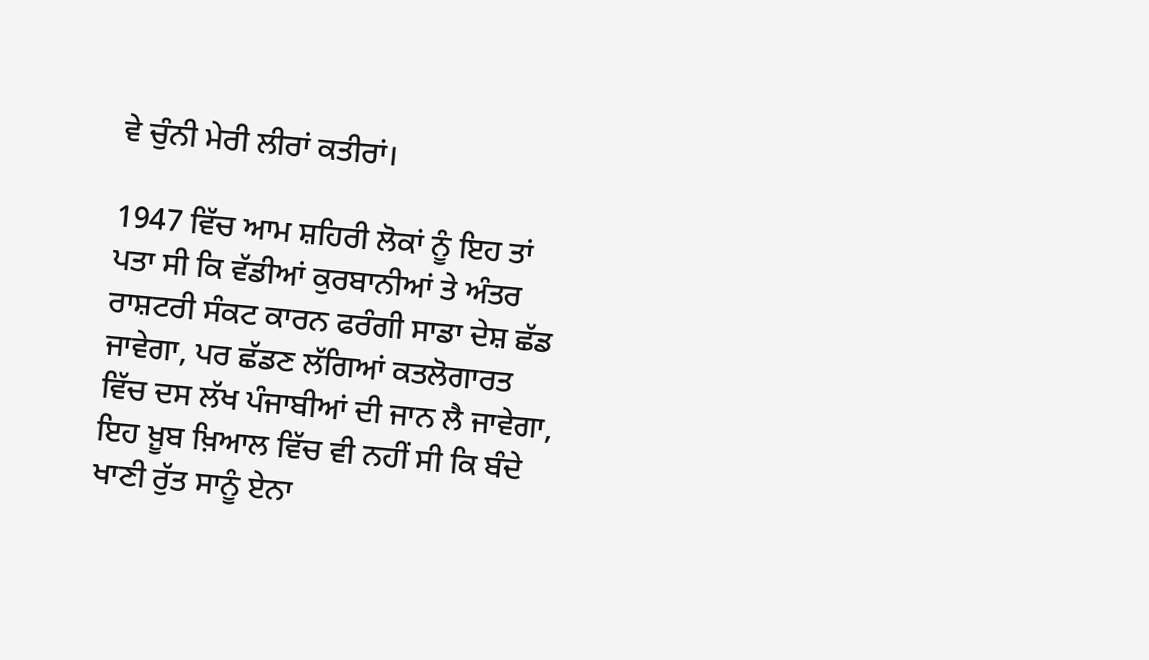ਵੇ ਚੁੰਨੀ ਮੇਰੀ ਲੀਰਾਂ ਕਤੀਰਾਂ।

1947 ਵਿੱਚ ਆਮ ਸ਼ਹਿਰੀ ਲੋਕਾਂ ਨੂੰ ਇਹ ਤਾਂ ਪਤਾ ਸੀ ਕਿ ਵੱਡੀਆਂ ਕੁਰਬਾਨੀਆਂ ਤੇ ਅੰਤਰ ਰਾਸ਼ਟਰੀ ਸੰਕਟ ਕਾਰਨ ਫਰੰਗੀ ਸਾਡਾ ਦੇਸ਼ ਛੱਡ ਜਾਵੇਗਾ, ਪਰ ਛੱਡਣ ਲੱਗਿਆਂ ਕਤਲੋਗਾਰਤ ਵਿੱਚ ਦਸ ਲੱਖ ਪੰਜਾਬੀਆਂ ਦੀ ਜਾਨ ਲੈ ਜਾਵੇਗਾ, ਇਹ ਖ਼ੂਬ ਖ਼ਿਆਲ ਵਿੱਚ ਵੀ ਨਹੀਂ ਸੀ ਕਿ ਬੰਦੇ ਖਾਣੀ ਰੁੱਤ ਸਾਨੂੰ ਏਨਾ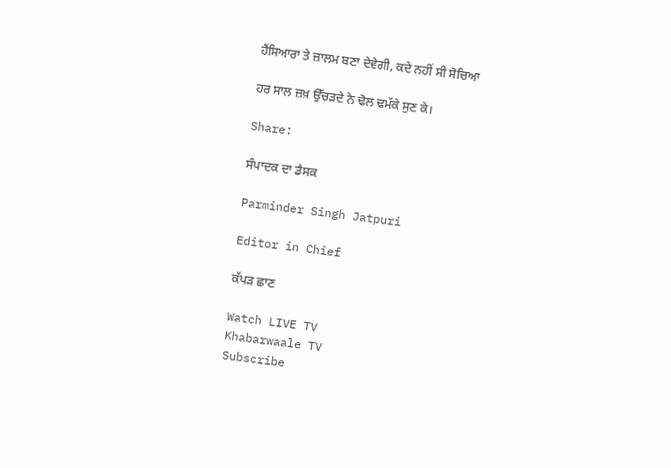ਹੈਂਸਿਆਰਾ ਤੇ ਜ਼ਾਲਮ ਬਣਾ ਦੇਵੇਗੀ, ਕਦੇ ਨਹੀਂ ਸੀ ਸੋਚਿਆ

ਹਰ ਸਾਲ ਜ਼ਖ਼ ਉੱਚੜਦੇ ਨੇ ਢੋਲ ਢਮੱਕੇ ਸੁਣ ਕੇ।

Share:

ਸੰਪਾਦਕ ਦਾ ਡੈਸਕ

Parminder Singh Jatpuri

Editor in Chief

ਕੱਪੜ ਛਾਣ

Watch LIVE TV
Khabarwaale TV
Subscribe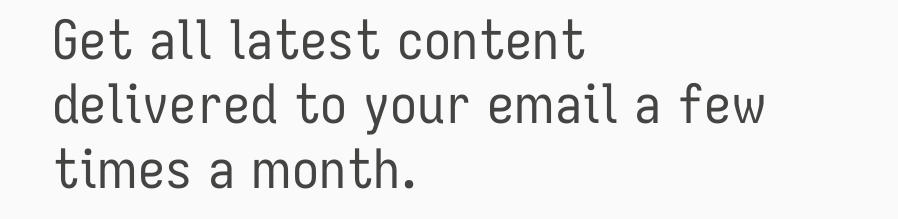Get all latest content delivered to your email a few times a month.